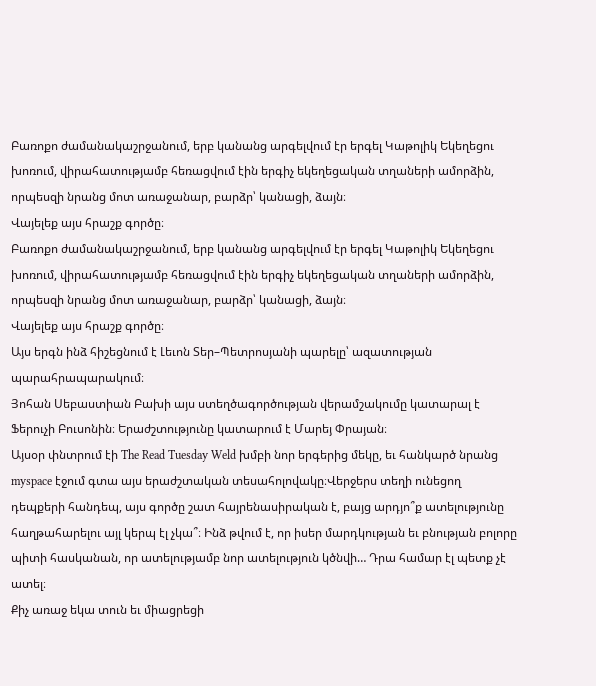Բառոքո ժամանակաշրջանում, երբ կանանց արգելվում էր երգել Կաթոլիկ Եկեղեցու խոռում, վիրահատությամբ հեռացվում էին երգիչ եկեղեցական տղաների ամորձին, որպեսզի նրանց մոտ առաջանար, բարձր՝ կանացի, ձայն։
Վայելեք այս հրաշք գործը։
Բառոքո ժամանակաշրջանում, երբ կանանց արգելվում էր երգել Կաթոլիկ Եկեղեցու խոռում, վիրահատությամբ հեռացվում էին երգիչ եկեղեցական տղաների ամորձին, որպեսզի նրանց մոտ առաջանար, բարձր՝ կանացի, ձայն։
Վայելեք այս հրաշք գործը։
Այս երգն ինձ հիշեցնում է Լեւոն Տեր–Պետրոսյանի պարելը՝ ազատության պարահրապարակում։
Յոհան Սեբաստիան Բախի այս ստեղծագործության վերամշակումը կատարալ է Ֆերուչի Բուսոնին։ Երաժշտությունը կատարում է Մարեյ Փրայան։
Այսօր փնտրում էի The Read Tuesday Weld խմբի նոր երգերից մեկը, եւ հանկարծ նրանց myspace էջում գտա այս երաժշտական տեսահոլովակը։Վերջերս տեղի ունեցող դեպքերի հանդեպ, այս գործը շատ հայրենասիրական է, բայց արդյո՞ք ատելությունը հաղթահարելու այլ կերպ էլ չկա՞։ Ինձ թվում է, որ իսեր մարդկության եւ բնության բոլորը պիտի հասկանան, որ ատելությամբ նոր ատելություն կծնվի… Դրա համար էլ պետք չէ ատել։
Քիչ առաջ եկա տուն եւ միացրեցի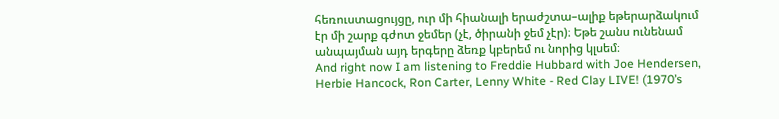հեռուստացույցը, ուր մի հիանալի երաժշտա–ալիք եթերարձակում էր մի շարք գժոտ ջեմեր (չէ, ծիրանի ջեմ չէր)։ Եթե շանս ունենամ անպայման այդ երգերը ձեռք կբերեմ ու նորից կլսեմ։
And right now I am listening to Freddie Hubbard with Joe Hendersen, Herbie Hancock, Ron Carter, Lenny White - Red Clay LIVE! (1970’s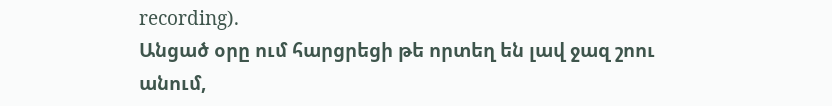recording).
Անցած օրը ում հարցրեցի թե որտեղ են լավ ջազ շոու անում,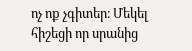ոչ ոք չգիտեր։ Մեկել հիշեցի որ սրանից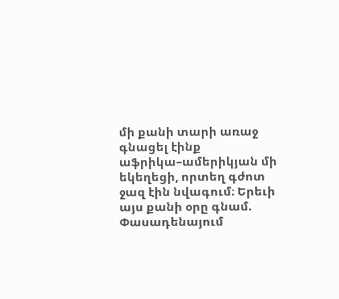մի քանի տարի առաջ գնացել էինք աֆրիկա–ամերիկյան մի եկեղեցի, որտեղ գժոտ ջազ էին նվագում։ Երեւի այս քանի օրը գնամ. Փասադենայում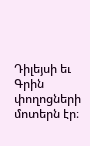Դիլեյսի եւ Գրին փողոցների մոտերն էր։